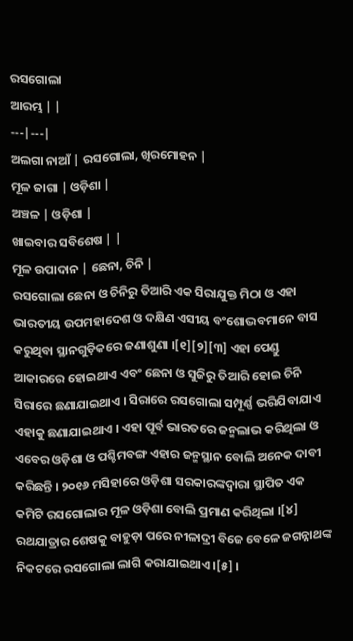ରସଗୋଲା
ଆରମ୍ଭ | |
---|---|
ଅଲଗା ନାଆଁ | ରସଗୋଲା, ଖିରମୋହନ |
ମୂଳ ଜାଗା | ଓଡ଼ିଶା |
ଅଞ୍ଚଳ | ଓଡ଼ିଶା |
ଖାଇବାର ସବିଶେଷ | |
ମୂଳ ଉପାଦାନ | ଛେନା, ଚିନି |
ରସଗୋଲା ଛେନା ଓ ଚିନିରୁ ତିଆରି ଏକ ସିରାଯୁକ୍ତ ମିଠା ଓ ଏହା ଭାରତୀୟ ଉପମହାଦେଶ ଓ ଦକ୍ଷିଣ ଏସୀୟ ବଂଶୋଦ୍ଭବମାନେ ବାସ କରୁଥିବା ସ୍ଥାନଗୁଡ଼ିକରେ ଜଣାଶୁଣା ।[୧][୨][୩] ଏହା ପେଣ୍ଡୁ ଆକାରରେ ହୋଇଥାଏ ଏବଂ ଛେନା ଓ ସୁଜିରୁ ତିଆରି ହୋଇ ଚିନି ସିରାରେ ଛଣାଯାଇଥାଏ । ସିରାରେ ରସଗୋଲା ସମ୍ପୂର୍ଣ୍ଣ ଭରିଯିବାଯାଏ ଏହାକୁ ଛଣାଯାଇଥାଏ । ଏହା ପୂର୍ବ ଭାରତରେ ଜନ୍ମଲାଭ କରିଥିଲା ଓ ଏବେର ଓଡ଼ିଶା ଓ ପଶ୍ଚିମବଙ୍ଗ ଏହାର ଜନ୍ମସ୍ଥାନ ବୋଲି ଅନେକ ଦାବୀ କରିଛନ୍ତି । ୨୦୧୬ ମସିହାରେ ଓଡ଼ିଶା ସରକାରଙ୍କଦ୍ୱାରା ସ୍ଥାପିତ ଏକ କମିଟି ରସଗୋଲାର ମୂଳ ଓଡ଼ିଶା ବୋଲି ପ୍ରମାଣ କରିଥିଲା ।[୪] ରଥଯାତ୍ରାର ଶେଷକୁ ବାହୁଡ଼ା ପରେ ନୀଳାଦ୍ରୀ ବିଜେ ବେଳେ ଜଗନ୍ନାଥଙ୍କ ନିକଟରେ ରସଗୋଲା ଲାଗି କରାଯାଇଥାଏ ।[୫] ।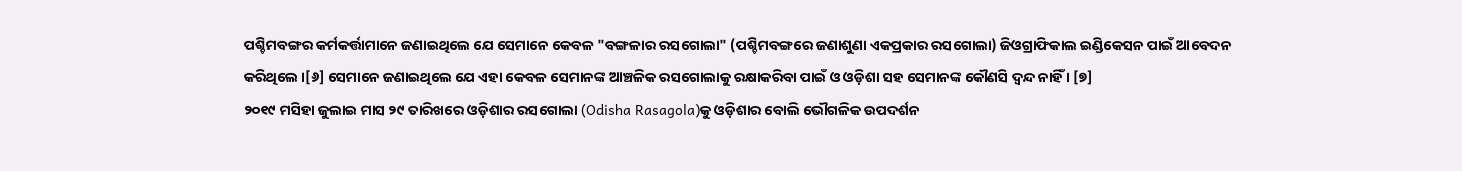ପଶ୍ଚିମବଙ୍ଗର କର୍ମକର୍ତ୍ତାମାନେ ଜଣାଇଥିଲେ ଯେ ସେମାନେ କେବଳ "ବଙ୍ଗଳାର ରସଗୋଲା" (ପଶ୍ଚିମବଙ୍ଗରେ ଜଣାଶୁଣା ଏକପ୍ରକାର ରସଗୋଲା) ଜିଓଗ୍ରାଫିକାଲ ଇଣ୍ଡିକେସନ ପାଇଁ ଆବେଦନ କରିଥିଲେ ।[୬] ସେମାନେ ଜଣାଇଥିଲେ ଯେ ଏହା କେବଳ ସେମାନଙ୍କ ଆଞ୍ଚଳିକ ରସଗୋଲାକୁ ରକ୍ଷାକରିବା ପାଇଁ ଓ ଓଡ଼ିଶା ସହ ସେମାନଙ୍କ କୌଣସି ଦ୍ୱନ୍ଦ ନାହିଁ । [୭]
୨୦୧୯ ମସିହା ଜୁଲାଇ ମାସ ୨୯ ତାରିଖରେ ଓଡ଼ିଶାର ରସଗୋଲା (Odisha Rasagola)କୁ ଓଡ଼ିଶାର ବୋଲି ଭୌଗଳିକ ଉପଦର୍ଶନ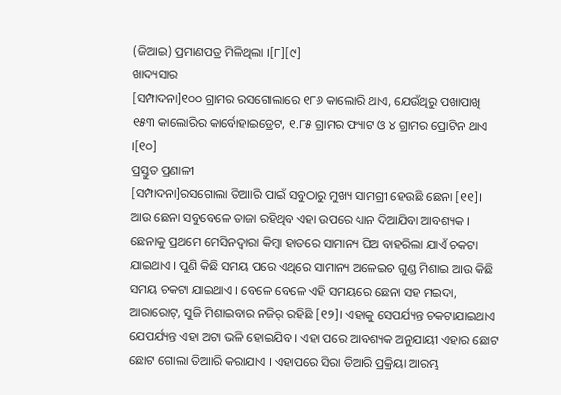(ଜିଆଇ) ପ୍ରମାଣପତ୍ର ମିଳିଥିଲା ।[୮][୯]
ଖାଦ୍ୟସାର
[ସମ୍ପାଦନା]୧୦୦ ଗ୍ରାମର ରସଗୋଲାରେ ୧୮୬ କାଲୋରି ଥାଏ, ଯେଉଁଥିରୁ ପଖାପାଖି ୧୫୩ କାଲୋରିର କାର୍ବୋହାଇଡ୍ରେଟ, ୧.୮୫ ଗ୍ରାମର ଫ୍ୟାଟ ଓ ୪ ଗ୍ରାମର ପ୍ରୋଟିନ ଥାଏ ।[୧୦]
ପ୍ରସ୍ତୁତ ପ୍ରଣାଳୀ
[ସମ୍ପାଦନା]ରସଗୋଲା ତିଆାରି ପାଇଁ ସବୁଠାରୁ ମୁଖ୍ୟ ସାମଗ୍ରୀ ହେଉଛି ଛେନା [୧୧]। ଆଉ ଛେନା ସବୁବେଳେ ତାଜା ରହିଥିବ ଏହା ଉପରେ ଧ୍ୟାନ ଦିଆଯିବା ଆବଶ୍ୟକ । ଛେନାକୁ ପ୍ରଥମେ ମେସିନଦ୍ୱାରା କିମ୍ବା ହାତରେ ସାମାନ୍ୟ ଘିଅ ବାହରିଲା ଯାଏଁ ଚକଟା ଯାଇଥାଏ । ପୁଣି କିଛି ସମୟ ପରେ ଏଥିରେ ସାମାନ୍ୟ ଅଳେଇଚ ଗୁଣ୍ଡ ମିଶାଇ ଆଉ କିଛି ସମୟ ଚକଟା ଯାଇଥାଏ । ବେଳେ ବେଳେ ଏହି ସମୟରେ ଛେନା ସହ ମଇଦା, ଆରାରୋଟ୍, ସୁଜି ମିଶାଇବାର ନଜିର୍ ରହିଛି [୧୨]। ଏହାକୁ ସେପର୍ଯ୍ୟନ୍ତ ଚକଟାଯାଇଥାଏ ଯେପର୍ଯ୍ୟନ୍ତ ଏହା ଅଟା ଭଳି ହୋଇଯିବ । ଏହା ପରେ ଆବଶ୍ୟକ ଅନୁଯାୟୀ ଏହାର ଛୋଟ ଛୋଟ ଗୋଲା ତିଆାରି କରାଯାଏ । ଏହାପରେ ସିରା ତିଆରି ପ୍ରକ୍ରିୟା ଆରମ୍ଭ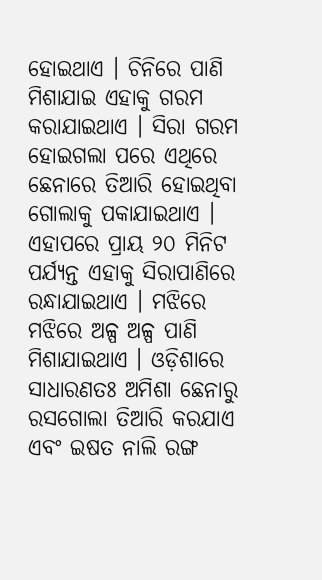ହୋଇଥାଏ । ଚିନିରେ ପାଣି ମିଶାଯାଇ ଏହାକୁ ଗରମ କରାଯାଇଥାଏ । ସିରା ଗରମ ହୋଇଗଲା ପରେ ଏଥିରେ ଛେନାରେ ତିଆରି ହୋଇଥିବା ଗୋଲାକୁ ପକାଯାଇଥାଏ । ଏହାପରେ ପ୍ରାୟ ୨୦ ମିନିଟ ପର୍ଯ୍ୟନ୍ତ ଏହାକୁ ସିରାପାଣିରେ ରନ୍ଧାଯାଇଥାଏ । ମଝିରେ ମଝିରେ ଅଳ୍ପ ଅଳ୍ପ ପାଣି ମିଶାଯାଇଥାଏ । ଓଡ଼ିଶାରେ ସାଧାରଣତଃ ଅମିଶା ଛେନାରୁ ରସଗୋଲା ତିଆରି କରଯାଏ ଏବଂ ଇଷତ ନାଲି ରଙ୍ଗ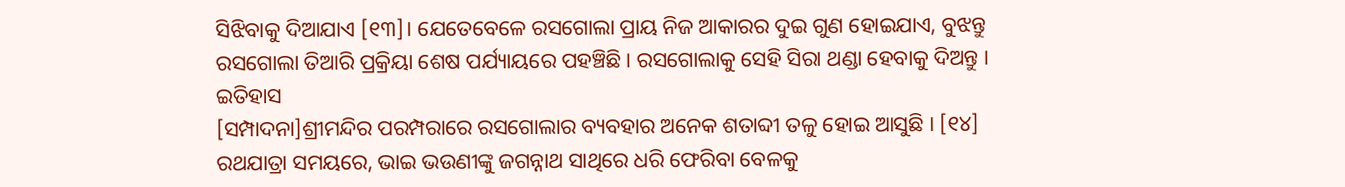ସିଝିବାକୁ ଦିଆଯାଏ [୧୩]। ଯେତେବେଳେ ରସଗୋଲା ପ୍ରାୟ ନିଜ ଆକାରର ଦୁଇ ଗୁଣ ହୋଇଯାଏ, ବୁଝନ୍ତୁ ରସଗୋଲା ତିଆରି ପ୍ରକ୍ରିୟା ଶେଷ ପର୍ଯ୍ୟାୟରେ ପହଞ୍ଚିଛି । ରସଗୋଲାକୁ ସେହି ସିରା ଥଣ୍ଡା ହେବାକୁ ଦିଅନ୍ତୁ ।
ଇତିହାସ
[ସମ୍ପାଦନା]ଶ୍ରୀମନ୍ଦିର ପରମ୍ପରାରେ ରସଗୋଲାର ବ୍ୟବହାର ଅନେକ ଶତାବ୍ଦୀ ତଳୁ ହୋଇ ଆସୁଛି । [୧୪] ରଥଯାତ୍ରା ସମୟରେ, ଭାଇ ଭଉଣୀଙ୍କୁ ଜଗନ୍ନାଥ ସାଥିରେ ଧରି ଫେରିବା ବେଳକୁ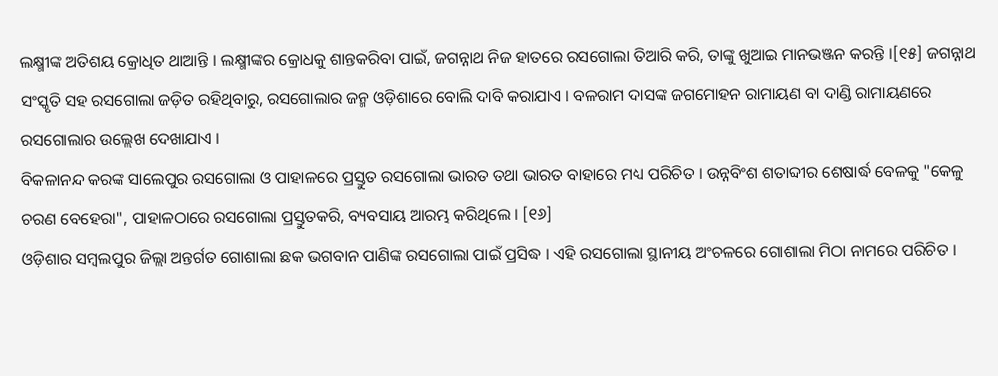ଲକ୍ଷ୍ମୀଙ୍କ ଅତିଶୟ କ୍ରୋଧିତ ଥାଆନ୍ତି । ଲକ୍ଷ୍ମୀଙ୍କର କ୍ରୋଧକୁ ଶାନ୍ତକରିବା ପାଇଁ, ଜଗନ୍ନାଥ ନିଜ ହାତରେ ରସଗୋଲା ତିଆରି କରି, ତାଙ୍କୁ ଖୁଆଇ ମାନଭଞ୍ଜନ କରନ୍ତି ।[୧୫] ଜଗନ୍ନାଥ ସଂସ୍କୃତି ସହ ରସଗୋଲା ଜଡ଼ିତ ରହିଥିବାରୁ, ରସଗୋଲାର ଜନ୍ମ ଓଡ଼ିଶାରେ ବୋଲି ଦାବି କରାଯାଏ । ବଳରାମ ଦାସଙ୍କ ଜଗମୋହନ ରାମାୟଣ ବା ଦାଣ୍ଡି ରାମାୟଣରେ ରସଗୋଲାର ଉଲ୍ଲେଖ ଦେଖାଯାଏ ।
ବିକଳାନନ୍ଦ କରଙ୍କ ସାଲେପୁର ରସଗୋଲା ଓ ପାହାଳରେ ପ୍ରସ୍ତୁତ ରସଗୋଲା ଭାରତ ତଥା ଭାରତ ବାହାରେ ମଧ୍ୟ ପରିଚିତ । ଉନ୍ନବିଂଶ ଶତାବ୍ଦୀର ଶେଷାର୍ଦ୍ଧ ବେଳକୁ "କେଳୁ ଚରଣ ବେହେରା", ପାହାଳଠାରେ ରସଗୋଲା ପ୍ରସ୍ତୁତକରି, ବ୍ୟବସାୟ ଆରମ୍ଭ କରିଥିଲେ । [୧୬]
ଓଡ଼ିଶାର ସମ୍ବଲପୁର ଜିଲ୍ଲା ଅନ୍ତର୍ଗତ ଗୋଶାଲା ଛକ ଭଗବାନ ପାଣିଙ୍କ ରସଗୋଲା ପାଇଁ ପ୍ରସିଦ୍ଧ । ଏହି ରସଗୋଲା ସ୍ଥାନୀୟ ଅଂଚଳରେ ଗୋଶାଲା ମିଠା ନାମରେ ପରିଚିତ ।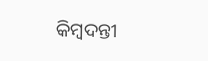କିମ୍ବଦନ୍ତୀ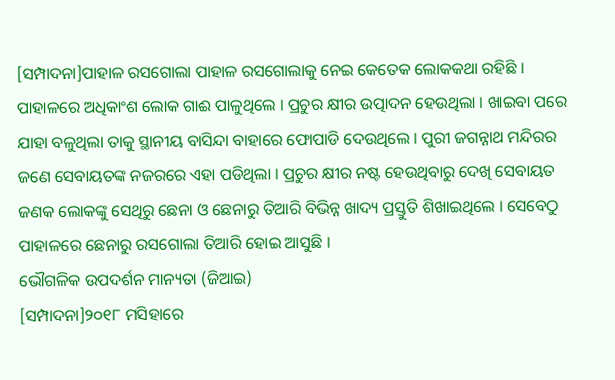[ସମ୍ପାଦନା]ପାହାଳ ରସଗୋଲା ପାହାଳ ରସଗୋଲାକୁ ନେଇ କେତେକ ଲୋକକଥା ରହିଛି । ପାହାଳରେ ଅଧିକାଂଶ ଲୋକ ଗାଈ ପାଳୁଥିଲେ । ପ୍ରଚୁର କ୍ଷୀର ଉତ୍ପାଦନ ହେଉଥିଲା । ଖାଇବା ପରେ ଯାହା ବଳୁଥିଲା ତାକୁ ସ୍ଥାନୀୟ ବାସିନ୍ଦା ବାହାରେ ଫୋପାଡି ଦେଉଥିଲେ । ପୁରୀ ଜଗନ୍ନାଥ ମନ୍ଦିରର ଜଣେ ସେବାୟତଙ୍କ ନଜରରେ ଏହା ପଡିଥିଲା । ପ୍ରଚୁର କ୍ଷୀର ନଷ୍ଟ ହେଉଥିବାରୁ ଦେଖି ସେବାୟତ ଜଣକ ଲୋକଙ୍କୁ ସେଥିରୁ ଛେନା ଓ ଛେନାରୁ ତିଆରି ବିଭିନ୍ନ ଖାଦ୍ୟ ପ୍ରସ୍ତୁତି ଶିଖାଇଥିଲେ । ସେବେଠୁ ପାହାଳରେ ଛେନାରୁ ରସଗୋଲା ତିଆରି ହୋଇ ଆସୁଛି ।
ଭୌଗଳିକ ଉପଦର୍ଶନ ମାନ୍ୟତା (ଜିଆଇ)
[ସମ୍ପାଦନା]୨୦୧୮ ମସିହାରେ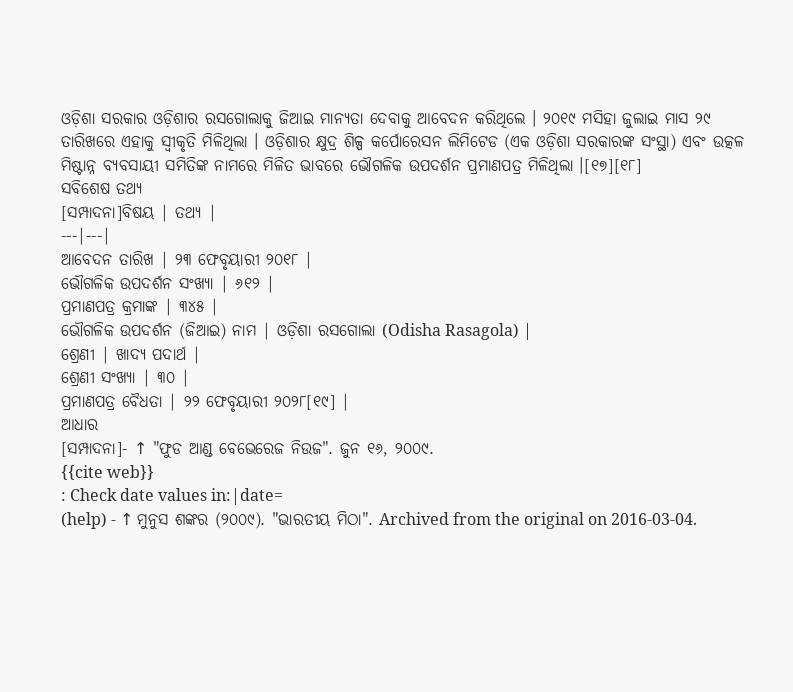ଓଡ଼ିଶା ସରକାର ଓଡ଼ିଶାର ରସଗୋଲାକୁ ଜିଆଇ ମାନ୍ୟତା ଦେବାକୁ ଆବେଦନ କରିଥିଲେ । ୨୦୧୯ ମସିହା ଜୁଲାଇ ମାସ ୨୯ ତାରିଖରେ ଏହାକୁ ସ୍ୱୀକୃତି ମିଳିଥିଲା । ଓଡ଼ିଶାର କ୍ଷୁଦ୍ର ଶିଳ୍ପ କର୍ପୋରେସନ ଲିମିଟେଡ (ଏକ ଓଡ଼ିଶା ସରକାରଙ୍କ ସଂସ୍ଥା) ଏବଂ ଉତ୍କଳ ମିଷ୍ଟାନ୍ନ ବ୍ୟବସାୟୀ ସମିତିଙ୍କ ନାମରେ ମିଳିତ ଭାବରେ ଭୌଗଳିକ ଉପଦର୍ଶନ ପ୍ରମାଣପତ୍ର ମିଳିଥିଲା ।[୧୭][୧୮]
ସବିଶେଷ ତଥ୍ୟ
[ସମ୍ପାଦନା]ବିଷୟ | ତଥ୍ୟ |
---|---|
ଆବେଦନ ତାରିଖ | ୨୩ ଫେବୃୟାରୀ ୨୦୧୮ |
ଭୌଗଳିକ ଉପଦର୍ଶନ ସଂଖ୍ୟା | ୬୧୨ |
ପ୍ରମାଣପତ୍ର କ୍ରମାଙ୍କ | ୩୪୫ |
ଭୌଗଳିକ ଉପଦର୍ଶନ (ଜିଆଇ) ନାମ | ଓଡ଼ିଶା ରସଗୋଲା (Odisha Rasagola) |
ଶ୍ରେଣୀ | ଖାଦ୍ୟ ପଦାର୍ଥ |
ଶ୍ରେଣୀ ସଂଖ୍ୟା | ୩୦ |
ପ୍ରମାଣପତ୍ର ବୈଧତା | ୨୨ ଫେବୃୟାରୀ ୨୦୨୮[୧୯] |
ଆଧାର
[ସମ୍ପାଦନା]- ↑ "ଫୁଡ ଆଣ୍ଡ ବେଭେରେଜ ନିଉଜ". ଜୁନ ୧୬, ୨୦୦୯.
{{cite web}}
: Check date values in:|date=
(help) - ↑ ମୁନୁସ ଶଙ୍କର (୨୦୦୯). "ଭାରତୀୟ ମିଠା". Archived from the original on 2016-03-04.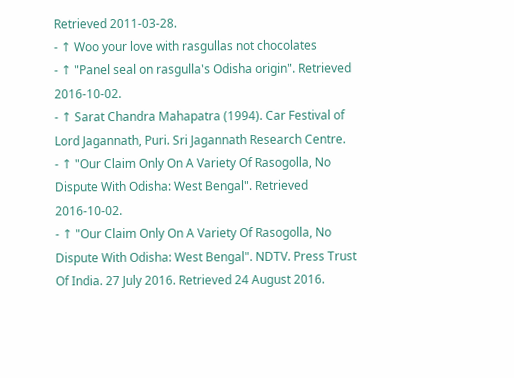Retrieved 2011-03-28.
- ↑ Woo your love with rasgullas not chocolates
- ↑ "Panel seal on rasgulla's Odisha origin". Retrieved 2016-10-02.
- ↑ Sarat Chandra Mahapatra (1994). Car Festival of Lord Jagannath, Puri. Sri Jagannath Research Centre.
- ↑ "Our Claim Only On A Variety Of Rasogolla, No Dispute With Odisha: West Bengal". Retrieved 2016-10-02.
- ↑ "Our Claim Only On A Variety Of Rasogolla, No Dispute With Odisha: West Bengal". NDTV. Press Trust Of India. 27 July 2016. Retrieved 24 August 2016.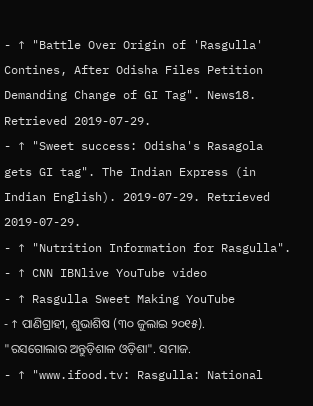- ↑ "Battle Over Origin of 'Rasgulla' Contines, After Odisha Files Petition Demanding Change of GI Tag". News18. Retrieved 2019-07-29.
- ↑ "Sweet success: Odisha's Rasagola gets GI tag". The Indian Express (in Indian English). 2019-07-29. Retrieved 2019-07-29.
- ↑ "Nutrition Information for Rasgulla".
- ↑ CNN IBNlive YouTube video
- ↑ Rasgulla Sweet Making YouTube
- ↑ ପାଣିଗ୍ରାହୀ, ଶୁଭାଶିଷ (୩୦ ଜୁଲାଇ ୨୦୧୫). "ରସଗୋଲାର ଅନ୍ତୁଡ଼ିଶାଳ ଓଡ଼ିଶା". ସମାଜ.
- ↑ "www.ifood.tv: Rasgulla: National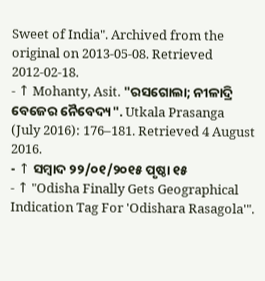Sweet of India". Archived from the original on 2013-05-08. Retrieved 2012-02-18.
- ↑ Mohanty, Asit. "ରସଗୋଲା; ନୀଳାଦ୍ରି ବେଜେର ନୈବେଦ୍ୟ". Utkala Prasanga (July 2016): 176–181. Retrieved 4 August 2016.
- ↑ ସମ୍ବାଦ ୨୨/୦୧/୨୦୧୫ ପୃଷ୍ଠା ୧୫
- ↑ "Odisha Finally Gets Geographical Indication Tag For 'Odishara Rasagola'".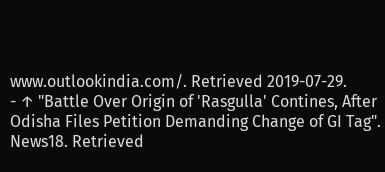www.outlookindia.com/. Retrieved 2019-07-29.
- ↑ "Battle Over Origin of 'Rasgulla' Contines, After Odisha Files Petition Demanding Change of GI Tag". News18. Retrieved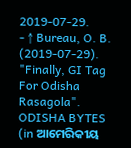2019-07-29.
- ↑ Bureau, O. B. (2019-07-29). "Finally, GI Tag For Odisha Rasagola". ODISHA BYTES (in ଆମେରିକୀୟ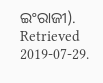ଇଂରାଜୀ). Retrieved 2019-07-29.